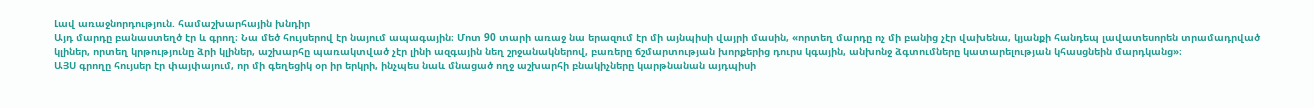Լավ առաջնորդություն. համաշխարհային խնդիր
Այդ մարդը բանաստեղծ էր և գրող։ Նա մեծ հույսերով էր նայում ապագային։ Մոտ 90 տարի առաջ նա երազում էր մի այնպիսի վայրի մասին, «որտեղ մարդը ոչ մի բանից չէր վախենա, կյանքի հանդեպ լավատեսորեն տրամադրված կլիներ, որտեղ կրթությունը ձրի կլիներ, աշխարհը պառակտված չէր լինի ազգային նեղ շրջանակներով, բառերը ճշմարտության խորքերից դուրս կգային, անխոնջ ձգտումները կատարելության կհասցնեին մարդկանց»։
ԱՅՍ գրողը հույսեր էր փայփայում, որ մի գեղեցիկ օր իր երկրի, ինչպես նաև մնացած ողջ աշխարհի բնակիչները կարթնանան այդպիսի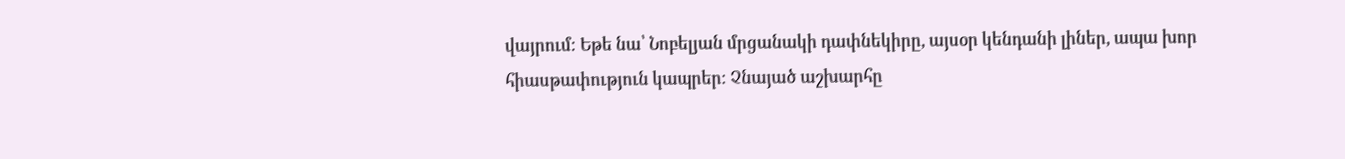վայրում։ Եթե նա՝ Նոբելյան մրցանակի դափնեկիրը, այսօր կենդանի լիներ, ապա խոր հիասթափություն կապրեր։ Չնայած աշխարհը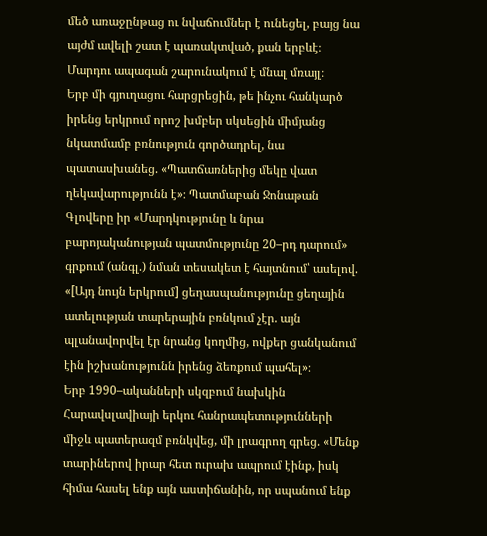մեծ առաջընթաց ու նվաճումներ է ունեցել, բայց նա այժմ ավելի շատ է պառակտված, քան երբևէ։ Մարդու ապագան շարունակում է մնալ մռայլ։
Երբ մի գյուղացու հարցրեցին, թե ինչու հանկարծ իրենց երկրում որոշ խմբեր սկսեցին միմյանց նկատմամբ բռնություն գործադրել, նա պատասխանեց. «Պատճառներից մեկը վատ ղեկավարությունն է»։ Պատմաբան Ջոնաթան Գլովերը իր «Մարդկությունը և նրա բարոյականության պատմությունը 20–րդ դարում» գրքում (անգլ.) նման տեսակետ է հայտնում՝ ասելով. «[Այդ նույն երկրում] ցեղասպանությունը ցեղային ատելության տարերային բռնկում չէր. այն պլանավորվել էր նրանց կողմից, ովքեր ցանկանում էին իշխանությունն իրենց ձեռքում պահել»։
Երբ 1990–ականների սկզբում նախկին Հարավսլավիայի երկու հանրապետությունների միջև պատերազմ բռնկվեց, մի լրագրող գրեց. «Մենք տարիներով իրար հետ ուրախ ապրում էինք, իսկ հիմա հասել ենք այն աստիճանին, որ սպանում ենք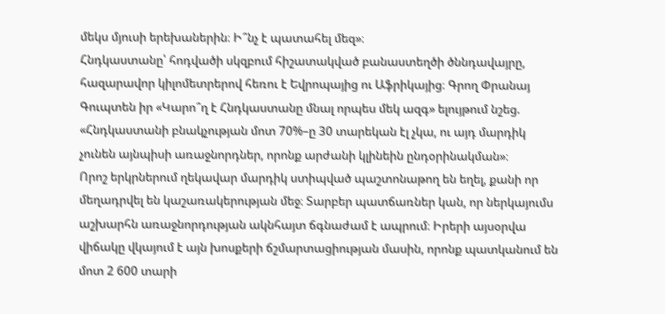մեկս մյուսի երեխաներին։ Ի՞նչ է պատահել մեզ»։
Հնդկաստանը՝ հոդվածի սկզբում հիշատակված բանաստեղծի ծննդավայրը, հազարավոր կիլոմետրերով հեռու է Եվրոպայից ու Աֆրիկայից։ Գրող Փրանայ Գուպտեն իր «Կարո՞ղ է Հնդկաստանը մնալ որպես մեկ ազգ» ելույթում նշեց. «Հնդկաստանի բնակչության մոտ 70%–ը 30 տարեկան էլ չկա, ու այդ մարդիկ չունեն այնպիսի առաջնորդներ, որոնք արժանի կլինեին ընդօրինակման»։
Որոշ երկրներում ղեկավար մարդիկ ստիպված պաշտոնաթող են եղել, քանի որ մեղադրվել են կաշառակերության մեջ։ Տարբեր պատճառներ կան, որ ներկայումս աշխարհն առաջնորդության ակնհայտ ճգնաժամ է ապրում։ Իրերի այսօրվա վիճակը վկայում է այն խոսքերի ճշմարտացիության մասին, որոնք պատկանում են մոտ 2 600 տարի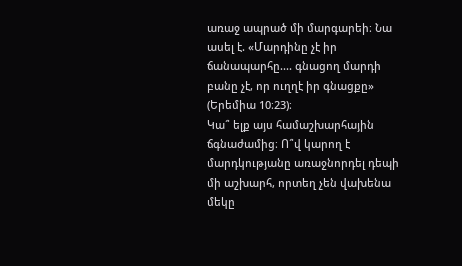առաջ ապրած մի մարգարեի։ Նա ասել է. «Մարդինը չէ իր ճանապարհը.... գնացող մարդի բանը չէ, որ ուղղէ իր գնացքը» (Երեմիա 10։23)։
Կա՞ ելք այս համաշխարհային ճգնաժամից։ Ո՞վ կարող է մարդկությանը առաջնորդել դեպի մի աշխարհ, որտեղ չեն վախենա մեկը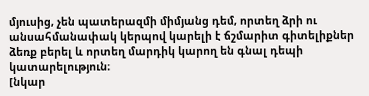մյուսից, չեն պատերազմի միմյանց դեմ, որտեղ ձրի ու անսահմանափակ կերպով կարելի է ճշմարիտ գիտելիքներ ձեռք բերել և որտեղ մարդիկ կարող են գնալ դեպի կատարելություն։
[նկար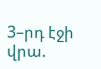3–րդ էջի վրա.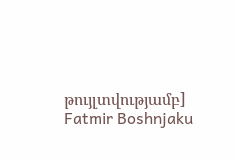թույլտվությամբ]
Fatmir Boshnjaku